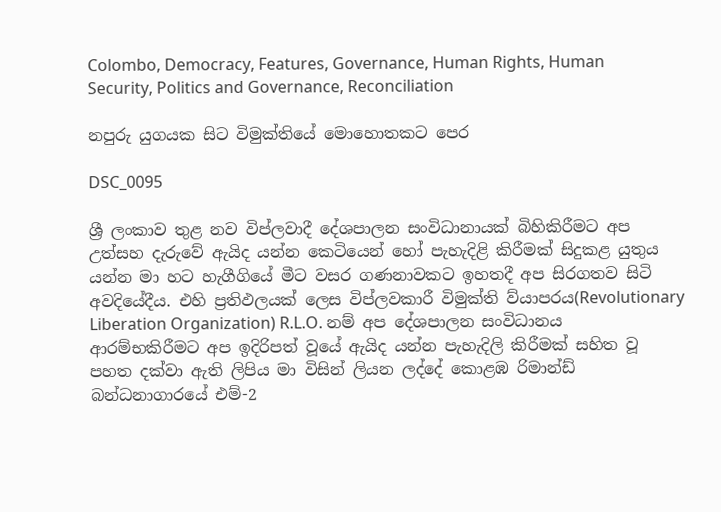Colombo, Democracy, Features, Governance, Human Rights, Human Security, Politics and Governance, Reconciliation

නපුරු යුගයක සිට විමුක්තියේ මොහොතකට පෙර

DSC_0095

ශ්‍රී ලංකාව තුළ නව විප්ලවාදී දේශපාලන සංවිධානායක් බිහිකිරීමට අප උත්සහ දැරුවේ ඇයිද යන්න කෙටියෙන් හෝ පැහැදිළි කිරීමක් සිදුකළ යුතුය යන්න මා හට හැගීගියේ මීට වසර ගණනාවකට ඉහතදී අප සිරගතව සිටි අවදියේදීය. එහි ප්‍රතිඵලයක් ලෙස විප්ලවකාරී විමුක්ති ව්යාපරය(Revolutionary Liberation Organization) R.L.O. නම් අප දේශපාලන සංවිධානය ආරම්භකිරීමට අප ඉදිරිපත් වූයේ ඇයිද යන්න පැහැදිලි කිරීමක් සහිත වූ පහත දක්වා ඇති ලිපිය මා විසින් ලියන ලද්දේ කොළඹ රිමාන්ඩ් බන්ධනාගාරයේ එම්-2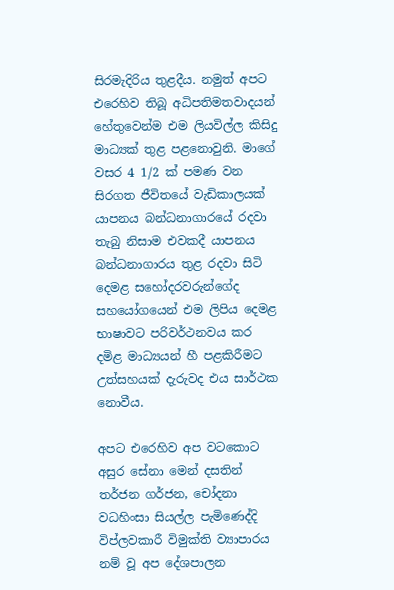සිරමැදිරිය තුළදීය. නමුත් අපට එරෙහිව තිබූ අධිපතිමතවාදයන් හේතුවෙන්ම එම ලියවිල්ල කිසිදු මාධ්‍යක් තුළ පළනොවුනි. මාගේ වසර 4 1/2 ක් පමණ වන සිරගත ජීවිතයේ වැඩිකාලයක් යාපනය බන්ධනාගාරයේ රදවා තැබු නිසාම එවකදී යාපනය බන්ධනාගාරය තුළ රදවා සිටි දෙමළ සහෝදරවරුන්ගේද සහයෝගයෙන් එම ලිපිය දෙමළ භාෂාවට පරිවර්ථනවය කර දමිළ මාධ්‍යයන් හී පළකිරීමට උත්සහයක් දැරුවද එය සාර්ථක නොවීය.

අපට එරෙහිව අප වටකොට අසුර සේනා මෙන් දසතින් තර්ජන ගර්ජන, චෝදනා වධහිංසා සියල්ල පැමිණෙද්දි විප්ලවකාරී විමුක්ති ව්‍යාපාරය නම් වූ අප දේශපාලන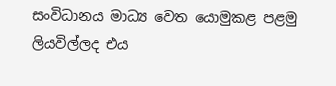සංවිධානය මාධ්‍ය වෙත යොමුකළ පළමු ලියවිල්ලද එය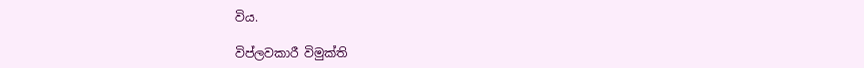විය.

විප්ලවකාරී විමුක්ති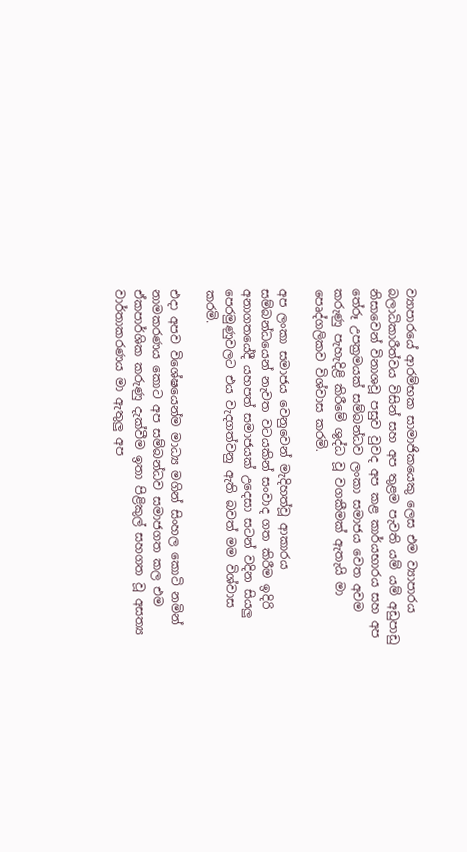ව්‍යාපාරයේ ආරම්භක සාමාජිකයෙකු ලෙස එම ව්‍යාපාරය බලාධිකාරීත්වය විසින් සහ අප තුළම පැවති යම් යම් අඩුපාඩු නිසාවෙන් විනාශවූ පසුව වුවද අප කළ කාර්යභාරය සහ අප තේරූ උපක්‍රමයක් සම්බන්ධව ලංකා සමාජය වෙත අවම කරුණු පැහැදිළි කිරීමේ ශුද්ධ වූ වගකීමක් ඇතැයි මා පෙෘද්ගලිකව විශ්වාස කරමි.

අප ලංකා සමාජය වෙනුවෙන් මැදිහත්වූ ආකාරය සම්බන්ධයෙන් නැවත වටයකින් සංවාද ගත කිරීම ඉදිරි අනාගතයේදී යහපත් සමාජයක් උදෙසා සටන් වදින සියලු පෙරමුණුවලට එය වැදගත්වනු ඇති බවත් මම විශ්වාස කරමි.

එදා අපව විශේෂයෙන්ම මාධ්‍ය මගින් සිංහල කොටි නමින් නාමකරණය කොට අප සම්බන්ධව සමාජගත කල එම ඒකපාර්ශික කරුණු දැක්වීම ඉතා පිළිකුල් සහගත වූ අසත්‍ය වාර්තාකරණය මා ඇතුලු අප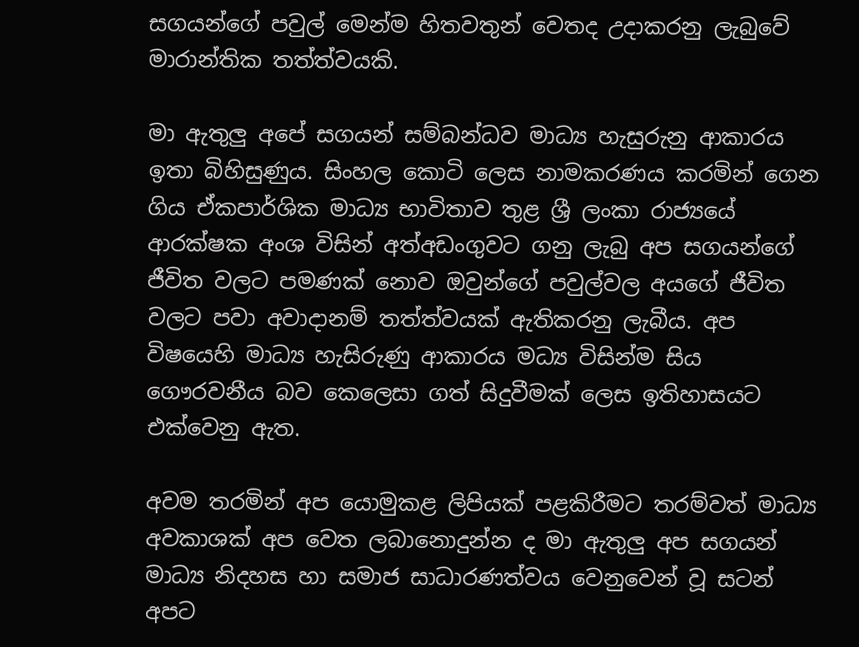සගයන්ගේ පවුල් මෙන්ම හිතවතුන් වෙතද උදාකරනු ලැබුවේ මාරාන්තික තත්ත්වයකි.

මා ඇතුලු අපේ සගයන් සම්බන්ධව මාධ්‍ය හැසුරුනු ආකාරය ඉතා බිහිසුණුය. සිංහල කොටි ලෙස නාමකරණය කරමින් ගෙන ගිය ඒකපාර්ශික මාධ්‍ය භාවිතාව තුළ ශ්‍රී ලංකා රාජ්‍යයේ ආරක්ෂක අංශ විසින් අත්අඩංගුවට ගනු ලැබු අප සගයන්ගේ ජීවිත වලට පමණක් නොව ඔවුන්ගේ පවුල්වල අයගේ ජීවිත වලට පවා අවාදානම් තත්ත්වයක් ඇතිකරනු ලැබීය. අප විෂයෙහි මාධ්‍ය හැසිරුණු ආකාරය මධ්‍ය විසින්ම සිය ගෞරවනීය බව කෙලෙසා ගත් සිදුවීමක් ලෙස ඉතිහාසයට එක්වෙනු ඇත.

අවම තරමින් අප යොමුකළ ලිපියක් පළකිරීමට තරම්වත් මාධ්‍ය අවකාශක් අප වෙත ලබානොදුන්න ද මා ඇතුලු අප සගයන් මාධ්‍ය නිදහස හා සමාජ සාධාරණත්වය වෙනුවෙන් වූ සටන් අපට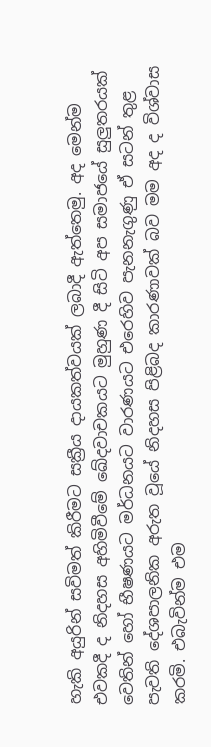හැකි අයුරින් සවිමත් කිරීමට සක්‍රීය දායකත්වයක් ලබාදී ඇත්තෙමු. අද මෙන්ම එවකදී ද නිදහස අහිමිවීමේ ඛේදවාචකයට මුහුණ දී සිටි අප සමාජයේ සුලුතරයක් වෙතින් හෝ භීෂණයට මර්ධනයට වාරණයට එරෙහිව පැනනැගුණු ඒ සටන් තුළ පැවති දේශපාලනික අරුත වූයේ නිදහස පිළිබද කාරණාවක් බව මම අද ද විශ්වාස කරමි. එබැවින්ම එම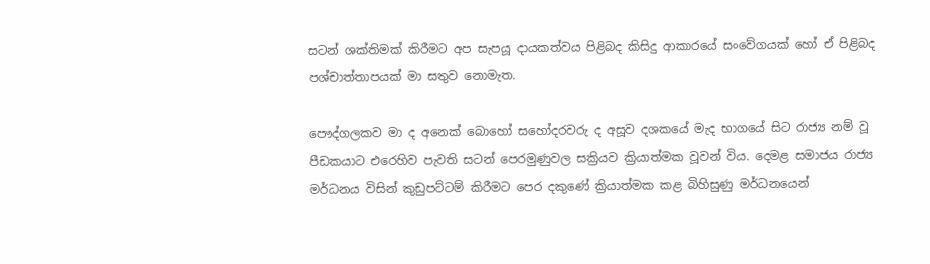සටන් ශක්තිමක් කිරීමට අප සැපයූ දායකත්වය පිළිබද කිසිදු ආකාරයේ සංවේගයක් හෝ ඒ පිළිබද පශ්චාත්තාපයක් මා සතුව නොමැත.

පෞද්ගලකව මා ද අනෙක් බොහෝ සහෝදරවරු ද අසූව දශකයේ මැද භාගයේ සිට රාජ්‍ය නම් වූ පීඩකයාට එරෙහිව පැවති සටන් පෙරමුණුවල සක්‍රියව ක්‍රියාත්මක වූවන් විය. දෙමළ සමාජය රාජ්‍ය මර්ධනය විසින් කුඩුපට්ටම් කිරීමට පෙර දකුණේ ක්‍රියාත්මක කළ බිහිසුණු මර්ධනයෙන්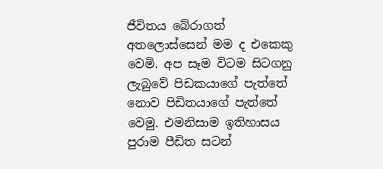ජීවිතය බේරාගත් අතලොස්සෙන් මම ද එකෙකු වෙමි. අප සෑම විටම සිටගනු ලැබුවේ පිඩකයාගේ පැත්තේ නොව පිඩිතයාගේ පැත්තේ වෙමු. එමනිසාම ඉතිහාසය පුරාම පීඩිත සටන්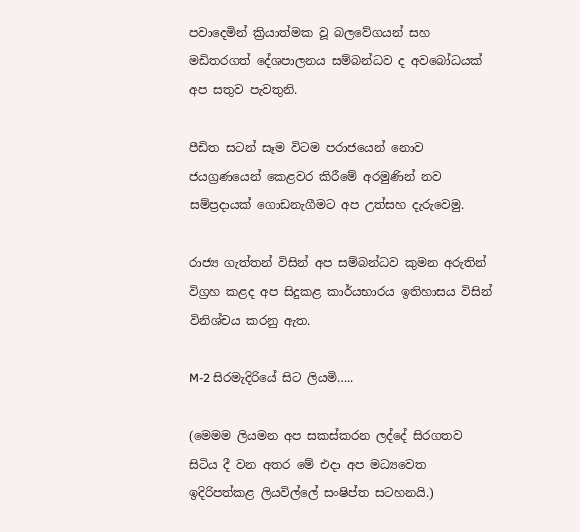පවාදෙමින් ක්‍රියාත්මක වූ බලවේගයන් සහ මඩිතරගත් දේශපාලනය සම්බන්ධව ද අවබෝධයක් අප සතුව පැවතුනි.

පීඩිත සටන් සෑම විටම පරාජයෙන් නොව ජයග්‍රණයෙන් කෙළවර කිරීමේ අරමුණින් නව සම්ප්‍රදායක් ගොඩනැගීමට අප උත්සහ දැරුවෙමු.

රාජ්‍ය ගැත්තන් විසින් අප සම්බන්ධව කුමන අරුතින් විග්‍රහ කළද අප සිදුකළ කාර්යභාරය ඉතිහාසය විසින් විනිශ්චය කරනු ඇත.

M-2 සිරමැදිරියේ සිට ලියමි…..

(මෙමම ලියමන අප සකස්කරන ලද්දේ සිරගතව සිටිය දී වන අතර මේ එදා අප මධ්‍යවෙත ඉදිරිපත්කළ ලියවිල්ලේ සංෂිප්ත සටහනයි.)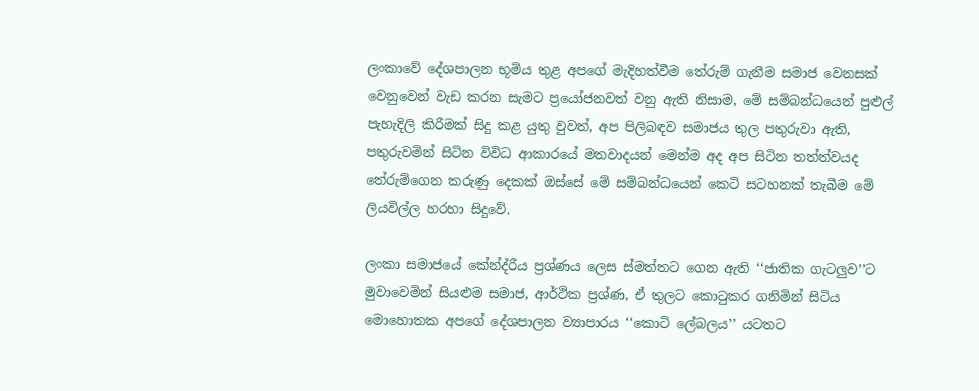ලංකාවේ දේශපාලන භූමිය තුළ අපගේ මැදිහත්වීම තේරුම් ගැනීම සමාජ වෙනසක් වෙනුවෙන් වැඩ කරන සැමට ප්‍රයෝජනවත් වනු ඇති නිසාම, මේ සම්බන්ධයෙන් පුළුල් පැහැදිලි කිරීමක් සිදු කළ යුතු වුවත්, අප පිලිබඳව සමාජය තුල පතුරුවා ඇති, පතුරුවමින් සිටින විවිධ ආකාරයේ මතවාදයන් මෙන්ම අද අප සිටින තත්ත්වයද තේරුම්ගෙන කරුණු දෙකක් ඔස්සේ මේ සම්බන්ධයෙන් කෙටි සටහනක් තැබීම මේ ලියවිල්ල හරහා සිදුවේ.

ලංකා සමාජයේ කේන්ද්රීය ප්‍රශ්ණය ලෙස ස්මත්තට ගෙන ඇති ‘‘ජාතික ගැටලුව’’ට මුවාවෙමින් සියළුම සමාජ, ආර්ථික ප්‍රශ්ණ, ඒ තුලට කොටුකර ගනිමින් සිටිය මොහොතක අපගේ දේශපාලන ව්‍යාපාරය ‘‘කොටි ලේබලය’’ යටතට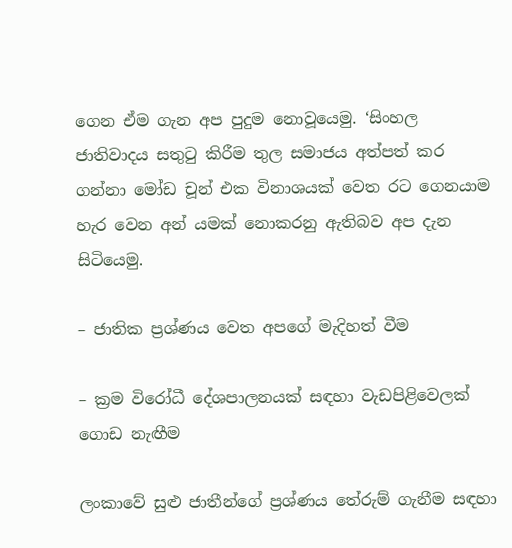ගෙන ඒම ගැන අප පුදුම නොවූයෙමු. ‘සිංහල ජාතිවාදය සතුටු කිරීම තුල සමාජය අත්පත් කර ගන්නා මෝඩ චූන් එක විනාශයක් වෙත රට ගෙනයාම හැර වෙන අන් යමක් නොකරනු ඇතිබව අප දැන සිටියෙමු.

– ජාතික ප්‍රශ්ණය වෙත අපගේ මැදිහත් වීම

– ක්‍රම විරෝධී දේශපාලනයක් සඳහා වැඩපිළිවෙලක් ගොඩ නැඟීම

ලංකාවේ සුළු ජාතීන්ගේ ප්‍රශ්ණය තේරුම් ගැනීම සඳහා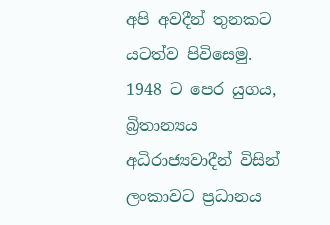අපි අවදීන් තුනකට යටත්ව පිවිසෙමු. 1948 ට පෙර යුගය, බ්‍රිතාන්‍යය අධිරාජ්‍යවාදීන් විසින් ලංකාවට ප්‍රධානය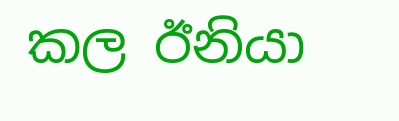කල ඊනියා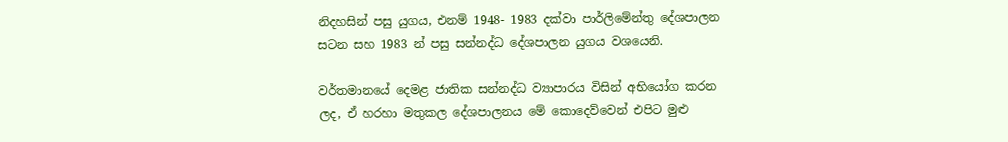නිදහසින් පසු යුගය, එනම් 1948- 1983 දක්වා පාර්ලිමේන්තු දේශපාලන සටන සහ 1983 න් පසු සන්නද්ධ දේශපාලන යුගය වශයෙනි.

වර්තමානයේ දෙමළ ජාතික සන්නද්ධ ව්‍යාපාරය විසින් අභියෝග කරන ලද, ඒ හරහා මතුකල දේශපාලනය මේ කොදෙව්වෙන් එපිට මුළු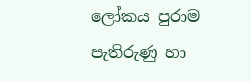ලෝකය පුරාම පැතිරුණු හා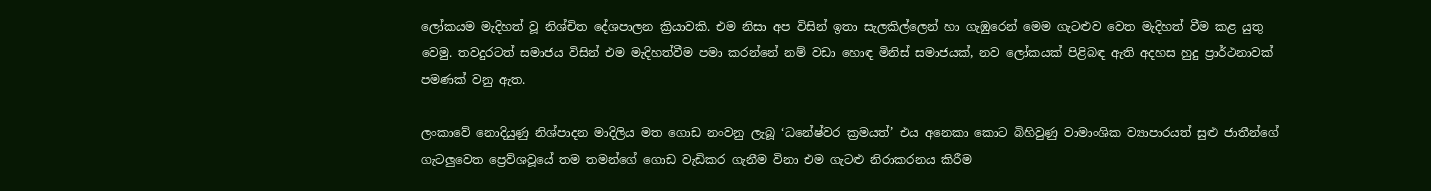ලෝකයම මැදිහත් වූ නිශ්චිත දේශපාලන ක්‍රියාවකි. එම නිසා අප විසින් ඉතා සැලකිල්ලෙන් හා ගැඹුරෙන් මෙම ගැටළුව වෙත මැදිහත් වීම කළ යුතු වෙමු. තවදුරටත් සමාජය විසින් එම මැදිහත්වීම පමා කරන්නේ නම් වඩා හොඳ මිනිස් සමාජයක්, නව ලෝකයක් පිළිබඳ ඇති අදහස හුදු ප්‍රාර්ථනාවක් පමණක් වනු ඇත.

ලංකාවේ නොදියුණු නිශ්පාදන මාදිලිය මත ගොඩ නංවනු ලැබූ ‘ධනේෂ්වර ක්‍රමයත්’ එය අනෙකා කොට බිහිවුණු වාමාංශික ව්‍යාපාරයත් සුළු ජාතීන්ගේ ගැටලුවෙත ප්‍රෙව්ශවූයේ තම තමන්ගේ ගොඩ වැඩිකර ගැනීම විනා එම ගැටළු නිරාකරනය කිරීම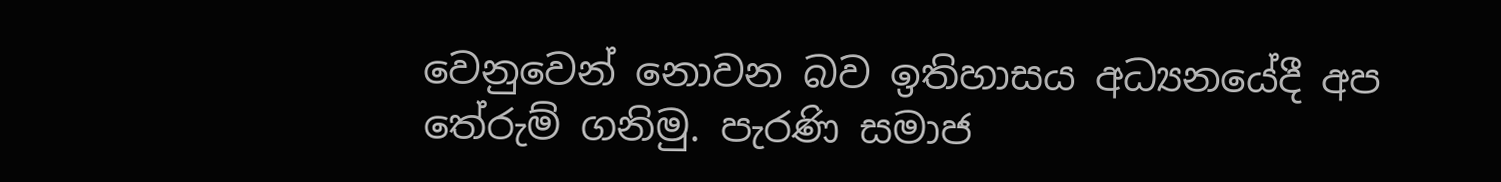වෙනුවෙන් නොවන බව ඉතිහාසය අධ්‍යනයේදී අප තේරුම් ගනිමු. පැරණි සමාජ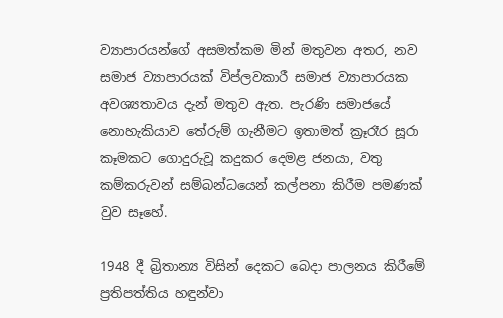ව්‍යාපාරයන්ගේ අසමත්කම මින් මතුවන අතර, නව සමාජ ව්‍යාපාරයක් විප්ලවකාරී සමාජ ව්‍යාපාරයක අවශ්‍යතාවය දැන් මතුව ඇත. පැරණි සමාජයේ නොහැකියාව තේරුම් ගැනීමට ඉතාමත් ක්‍රෑරෑර සූරා කෑමකට ගොදුරුවූ කදුකර දෙමළ ජනයා, වතු කම්කරුවන් සම්බන්ධයෙන් කල්පනා කිරීම පමණක් වුව සෑහේ.

1948 දී බ්‍රිතාන්‍ය විසින් දෙකට බෙදා පාලනය කිරීමේ ප්‍රතිපත්තිය හඳුන්වා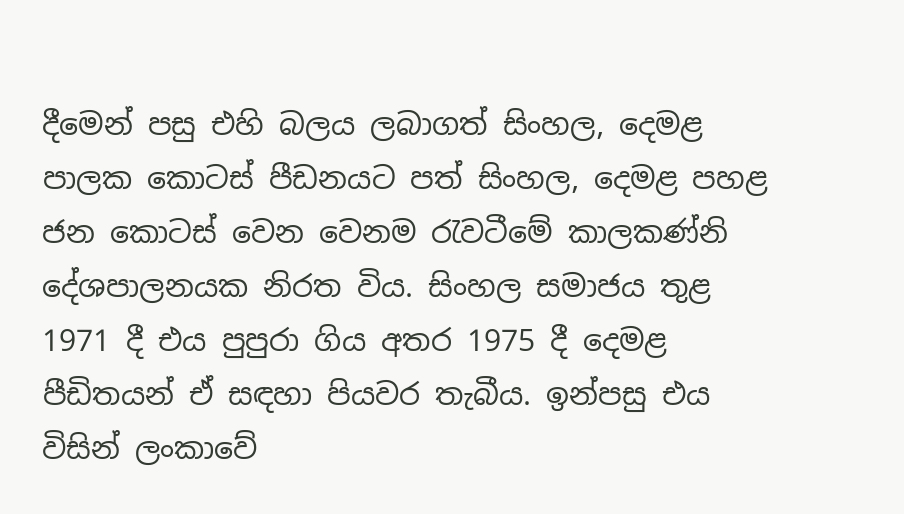දීමෙන් පසු එහි බලය ලබාගත් සිංහල, දෙමළ පාලක කොටස් පීඩනයට පත් සිංහල, දෙමළ පහළ ජන කොටස් වෙන වෙනම රැවටීමේ කාලකණ්නි දේශපාලනයක නිරත විය. සිංහල සමාජය තුළ 1971 දී එය පුපුරා ගිය අතර 1975 දී දෙමළ පීඩිතයන් ඒ සඳහා පියවර තැබීය. ඉන්පසු එය විසින් ලංකාවේ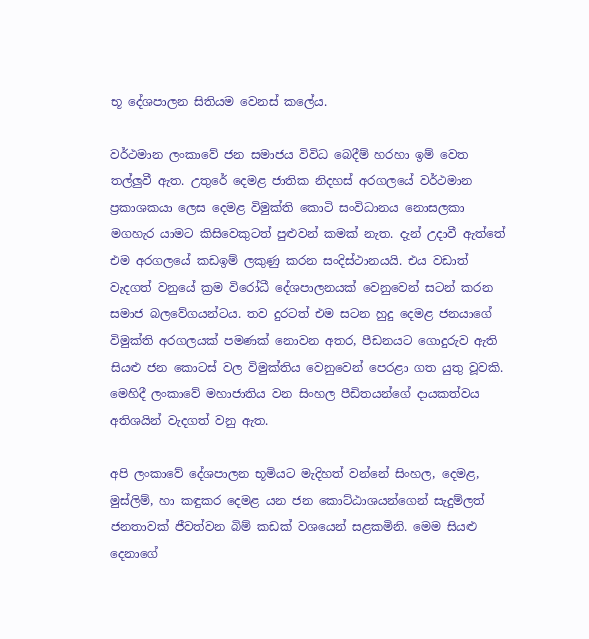භූ දේශපාලන සිතියම වෙනස් කලේය.

වර්ථමාන ලංකාවේ ජන සමාජය විවිධ බෙදීම් හරහා ඉම් වෙත තල්ලුවී ඇත. උතුරේ දෙමළ ජාතික නිදහස් අරගලයේ වර්ථමාන ප්‍රකාශකයා ලෙස දෙමළ විමුක්ති කොටි සංවිධානය නොසලකා මගහැර යාමට කිසිවෙකුටත් පුළුවන් කමක් නැත. දැන් උදාවී ඇත්තේ එම අරගලයේ කඩඉම් ලකුණු කරන සංදිස්ථානයයි. එය වඩාත් වැදගත් වනුයේ ක්‍රම විරෝධී දේශපාලනයක් වෙනුවෙන් සටන් කරන සමාජ බලවේගයන්ටය. තව දුරටත් එම සටන හුදු දෙමළ ජනයාගේ විමුක්ති අරගලයක් පමණක් නොවන අතර, පීඩනයට ගොදුරුව ඇති සියළු ජන කොටස් වල විමුක්තිය වෙනුවෙන් පෙරළා ගත යුතු වූවකි. මෙහිදී ලංකාවේ මහාජාතිය වන සිංහල පීඩිතයන්ගේ දායකත්වය අතිශයින් වැදගත් වනු ඇත.

අපි ලංකාවේ දේශපාලන භූමියට මැදිහත් වන්නේ සිංහල, දෙමළ, මුස්ලිම්, හා කඳුකර දෙමළ යන ජන කොට්ඨාශයන්ගෙන් සැදුම්ලත් ජනතාවක් ජීවත්වන බිම් කඩක් වශයෙන් සළකමිනි. මෙම සියළු දෙනාගේ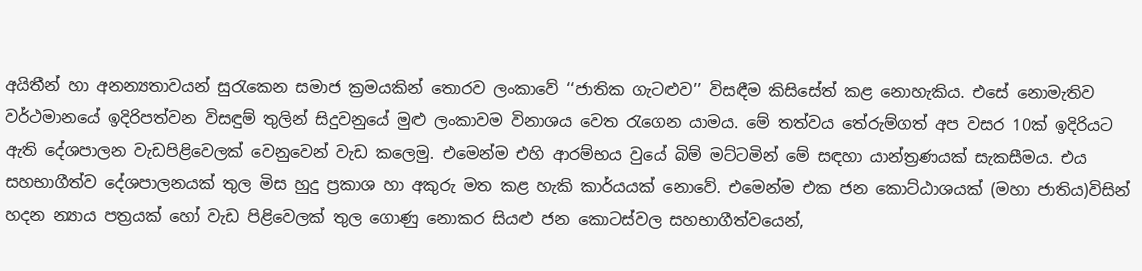අයිතීන් හා අනන්‍යතාවයන් සුරැකෙන සමාජ ක්‍රමයකින් තොරව ලංකාවේ ‘‘ජාතික ගැටළුව’’ විසඳීම කිසිසේත් කළ නොහැකිය. එසේ නොමැතිව වර්ථමානයේ ඉදිරිපත්වන විසඳුම් තුලින් සිදුවනුයේ මුළු ලංකාවම විනාශය වෙත රැගෙන යාමය. මේ තත්වය තේරුම්ගත් අප වසර 10ක් ඉදිරියට ඇති දේශපාලන වැඩපිළිවෙලක් වෙනුවෙන් වැඩ කලෙමු. එමෙන්ම එහි ආරම්භය වුයේ බිම් මට්ටමින් මේ සඳහා යාන්ත්‍රණයක් සැකසීමය. එය සහභාගීත්ව දේශපාලනයක් තුල මිස හුදු ප්‍රකාශ හා අකුරු මත කළ හැකි කාර්යයක් නොවේ. එමෙන්ම එක ජන කොට්ඨාශයක් (මහා ජාතිය)විසින් හදන න්‍යාය පත්‍රයක් හෝ වැඩ පිළිවෙලක් තුල ගොණු නොකර සියළු ජන කොටස්වල සහභාගීත්වයෙන්,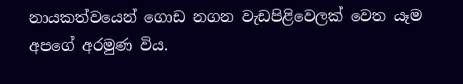නායකත්වයෙන් ගොඩ නගන වැඩපිළිවෙලක් වෙත යෑම අපගේ අරමුණ විය.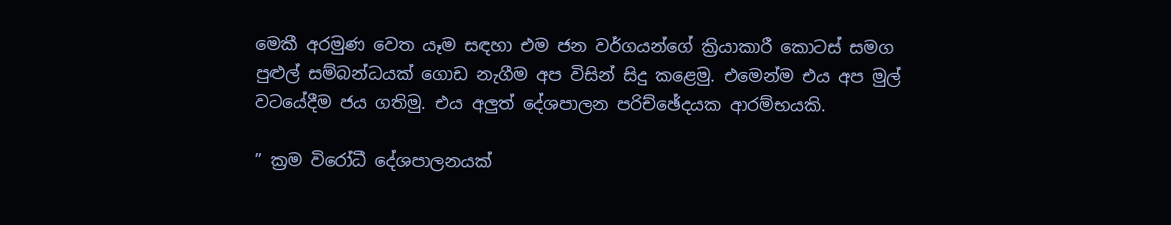මෙකී අරමුණ වෙත යෑම සඳහා එම ජන වර්ගයන්ගේ ක්‍රියාකාරී කොටස් සමග පුළුල් සම්බන්ධයක් ගොඩ නැගීම අප විසින් සිදු කළෙමු. එමෙන්ම එය අප මුල් වටයේදීම ජය ගතිමු. එය අලුත් දේශපාලන පරිච්ඡේදයක ආරම්භයකි.

” ක්‍රම විරෝධී දේශපාලනයක්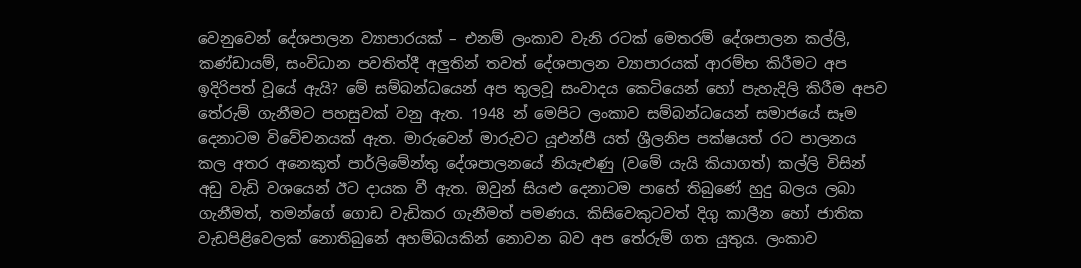වෙනුවෙන් දේශපාලන ව්‍යාපාරයක් – එනම් ලංකාව වැනි රටක් මෙතරම් දේශපාලන කල්ලි, කණ්ඩායම්, සංවිධාන පවතිත්දී අලුතින් තවත් දේශපාලන ව්‍යාපාරයක් ආරම්භ කිරීමට අප ඉදිරිපත් වූයේ ඇයි? මේ සම්බන්ධයෙන් අප තුලවූ සංවාදය කෙටියෙන් හෝ පැහැදිලි කිරීම අපව තේරුම් ගැනීමට පහසුවක් වනු ඇත. 1948 න් මෙපිට ලංකාව සම්බන්ධයෙන් සමාජයේ සෑම දෙනාටම විවේචනයක් ඇත. මාරුවෙන් මාරුවට යූඑන්පී යත් ශ්‍රීලනිප පක්ෂයත් රට පාලනය කල අතර අනෙකුත් පාර්ලිමේන්තු දේශපාලනයේ නියැළුණු (වමේ යැයි කියාගත්) කල්ලි විසින් අඩු වැඩි වශයෙන් ඊට දායක වී ඇත. ඔවුන් සියළු දෙනාටම පාහේ තිබුණේ හුදු බලය ලබා ගැනීමත්, තමන්ගේ ගොඩ වැඩිකර ගැනීමත් පමණය. කිසිවෙකුටවත් දිගු කාලීන හෝ ජාතික වැඩපිළිවෙලක් නොතිබුනේ අහම්බයකින් නොවන බව අප තේරුම් ගත යුතුය. ලංකාව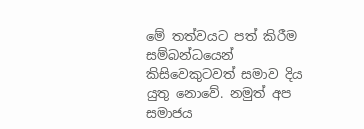මේ තත්වයට පත් කිරීම සම්බන්ධයෙන් කිසිවෙකුටවත් සමාව දිය යුතු නොවේ. නමුත් අප සමාජය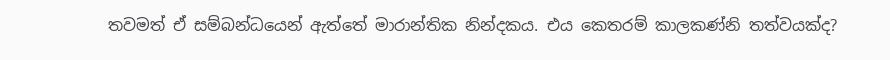තවමත් ඒ සම්බන්ධයෙන් ඇත්තේ මාරාන්තික නින්දකය. එය කෙතරම් කාලකණ්නි තත්වයක්ද?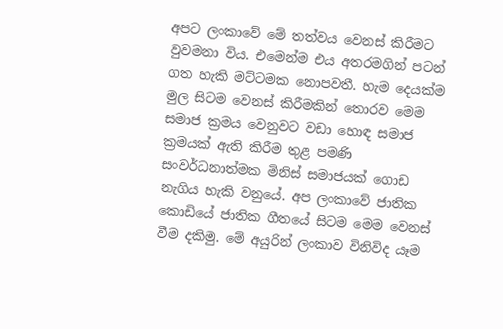අපට ලංකාවේ මේ තත්වය වෙනස් කිරීමට වුවමනා විය. එමෙන්ම එය අතරමගින් පටන් ගත හැකි මට්ටමක නොපවතී. හැම දෙයක්ම මුල සිටම වෙනස් කිරීමකින් තොරව මෙම සමාජ ක්‍රමය වෙනුවට වඩා හොඳ සමාජ ක්‍රමයක් ඇති කිරීම තුළ පමණි සංවර්ධනාත්මක මිනිස් සමාජයක් ගොඩ නැගිය හැකි වනුයේ. අප ලංකාවේ ජාතික කොඩියේ ජාතික ගීතයේ සිටම මෙම වෙනස් වීම දකිමු. මේ අයුරින් ලංකාව විනිවිද යෑම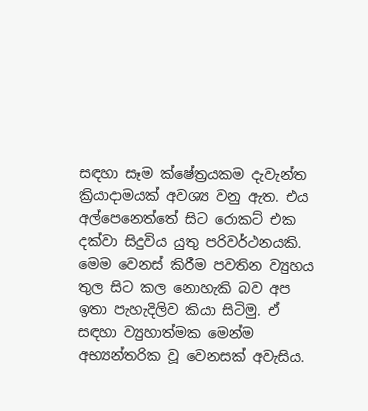සඳහා සෑම ක්ෂේත්‍රයකම දැවැන්ත ක්‍රියාදාමයක් අවශ්‍ය වනු ඇත. එය අල්පෙනෙත්තේ සිට රොකට් එක දක්වා සිදුවිය යුතු පරිවර්ථනයකි. මෙම වෙනස් කිරීම පවතින ව්‍යුහය තුල සිට කල නොහැකි බව අප ඉතා පැහැදිලිව කියා සිටිමු. ඒ සඳහා ව්‍යුහාත්මක මෙන්ම අභ්‍යන්තරික වූ වෙනසක් අවැසිය.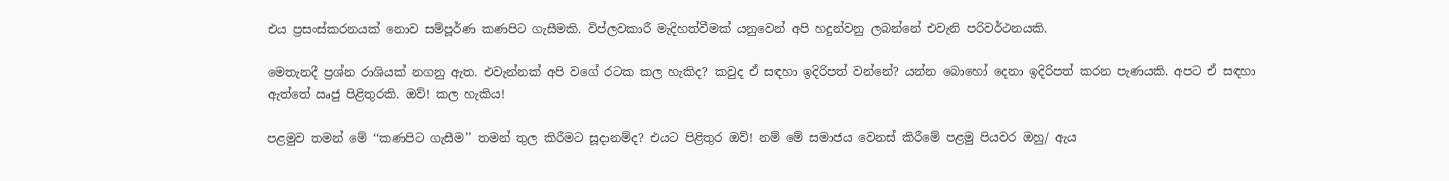එය ප්‍රසංස්කරනයක් නොව සම්පූර්ණ කණපිට ගැසීමකි. විප්ලවකාරී මැදිහත්වීමක් යනුවෙන් අපි හදුන්වනු ලබන්නේ එවැනි පරිවර්ථනයකි.

මෙතැනදී ප්‍රශ්න රාශියක් නගනු ඇත. එවැන්නක් අපි වගේ රටක කල හැකිද? කවුද ඒ සඳහා ඉදිරිපත් වන්නේ? යන්න බොහෝ දෙනා ඉදිරිපත් කරන පැණයකි. අපට ඒ සඳහා ඇත්තේ ඍජු පිළිතුරකි. ඔව්! කල හැකිය!

පළමුව තමන් මේ ‘‘කණපිට ගැසීම’’ තමන් තුල කිරීමට සූදානම්ද? එයට පිළිතුර ඔව්! නම් මේ සමාජය වෙනස් කිරීමේ පළමු පියවර ඔහු/ ඇය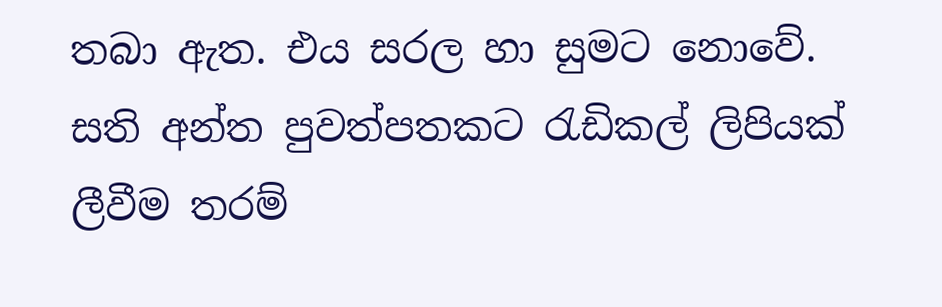තබා ඇත. එය සරල හා සුමට නොවේ. සති අන්ත පුවත්පතකට රැඩිකල් ලිපියක් ලීවීම තරම්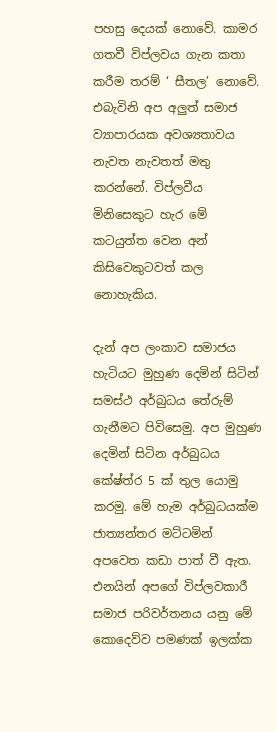පහසු දෙයක් නොවේ. කාමර ගතවී විප්ලවය ගැන කතා කරීම තරම් ‘ සීතල’ නොවේ. එබැවිනි අප අලුත් සමාජ ව්‍යාපාරයක අවශ්‍යතාවය නැවත නැවතත් මතු කරන්නේ. විප්ලවීය මිනිසෙකුට හැර මේ කටයුත්ත වෙන අන් කිසිවෙකුටවත් කල නොහැකිය.

දැන් අප ලංකාව සමාජය හැටියට මුහුණ දෙමින් සිටින් සමස්ථ අර්බුධය තේරුම් ගැනීමට පිවිසෙමු. අප මුහුණ දෙමින් සිටින අර්බුධය කේෂ්ත්ර 5 ක් තුල යොමු කරමු. මේ හැම අර්බුධයක්ම ජාත්‍යන්තර මට්ටමින් අපවෙත කඩා පාත් වී ඇත. එනයින් අපගේ විප්ලවකාරී සමාජ පරිවර්තනය යනු මේ කොදෙව්ව පමණක් ඉලක්ක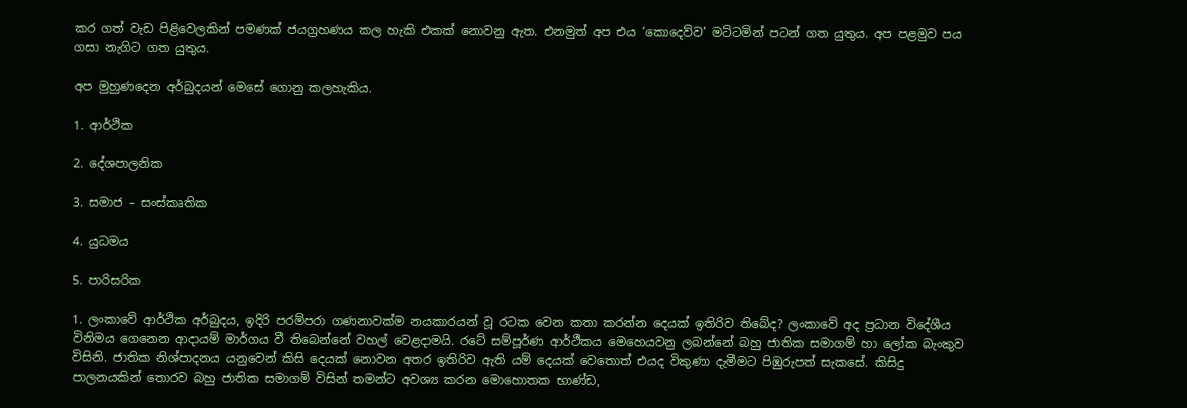කර ගත් වැඩ පිළිවෙලකින් පමණක් ජයග්‍රහණය කල හැකි එකක් නොවනු ඇත. එනමුත් අප එය ‘කොදෙව්ව’ මට්ටමින් පටන් ගත යුතුය. අප පළමුව පය ගසා නැගිට ගත යුතුය.

අප මුහුණදෙන අර්බුදයන් මෙසේ ගොනු කලහැකිය.

1. ආර්ථික

2. දේශපාලනික

3. සමාජ – සංස්කෘතික

4. යුධමය

5. පාරිසරික

1. ලංකාවේ ආර්ථික අර්බුදය, ඉදිරි පරම්පරා ගණනාවක්ම නයකාරයන් වූ රටක වෙන කතා කරන්න දෙයක් ඉතිරිව තිබේද? ලංකාවේ අද ප්‍රධාන විදේශීය විනිමය ගෙනෙන ආදායම් මාර්ගය වී තිබෙන්නේ වහල් වෙළදාමයි. රටේ සම්පූර්ණ ආර්ථීකය මෙහෙයවනු ලබන්නේ බහු ජාතික සමාගම් හා ලෝක බැංකුව විසිනි. ජාතික නිශ්පාදනය යනුවෙන් කිසි දෙයක් නොවන අතර ඉතිරිව ඇති යම් දෙයක් වෙතොත් එයද විකුණා දැමීමට පිඹුරුපත් සැකසේ. කිසිදු පාලනයකින් තොරව බහු ජාතික සමාගම් විසින් තමන්ට අවශ්‍ය කරන මොහොතක භාණ්ඩ,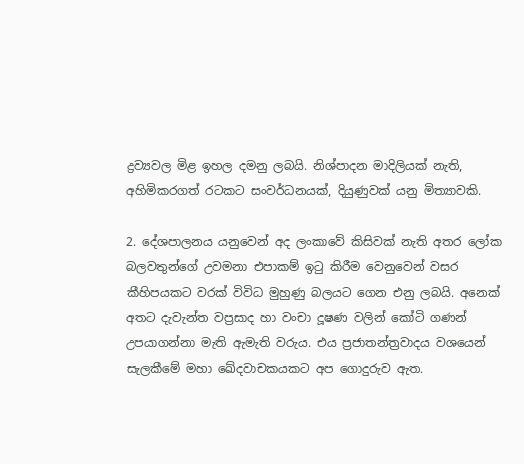ද්‍රව්‍යවල මිළ ඉහල දමනු ලබයි. නිශ්පාදන මාදිලියක් නැති, අහිමිකරගත් රටකට සංවර්ධනයක්, දියුණුවක් යනු මිත්‍යාවකි.

2. දේශපාලනය යනුවෙන් අද ලංකාවේ කිසිවක් නැති අතර ලෝක බලවතුන්ගේ උවමනා එපාකම් ඉටු කිරීම වෙනුවෙන් වසර කීහිපයකට වරක් විවිධ මුහුණු බලයට ගෙන එනු ලබයි. අනෙක් අතට දැවැන්ත වප්‍රසාද හා වංචා දූෂණ වලින් කෝටි ගණන් උපයාගන්නා මැති ඇමැති වරුය. එය ප්‍රජාතන්ත්‍රවාදය වශයෙන් සැලකීමේ මහා ඛේදවාචකයකට අප ගොදුරුව ඇත.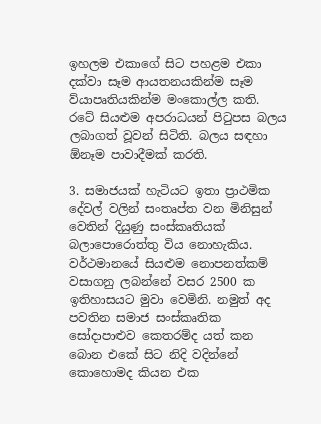ඉහලම එකාගේ සිට පහළම එකා දක්වා සෑම ආයතනයකින්ම සෑම ව්යාපෘතියකින්ම මංකොල්ල කති. රටේ සියළුම අපරාධයන් පිටුපස බලය ලබාගත් වූවන් සිටිති. බලය සඳහා ඕනෑම පාවාදීමක් කරති.

3. සමාජයක් හැටියට ඉතා ප්‍රාථමික දේවල් වලින් සංතෘප්ත වන මිනිසුන් වෙතින් දියුණු සංස්කෘතියක් බලාපොරොත්තු විය නොහැකිය. වර්ථමානයේ සියළුම නොපනත්කම් වසාගනු ලබන්නේ වසර 2500 ක ඉතිහාසයට මුවා වෙමිනි. නමුත් අද පවතින සමාජ සංස්කෘතික සෝදාපාළුව කෙතරම්ද යත් කන බොන එකේ සිට නිදි වදින්නේ කොහොමද කියන එක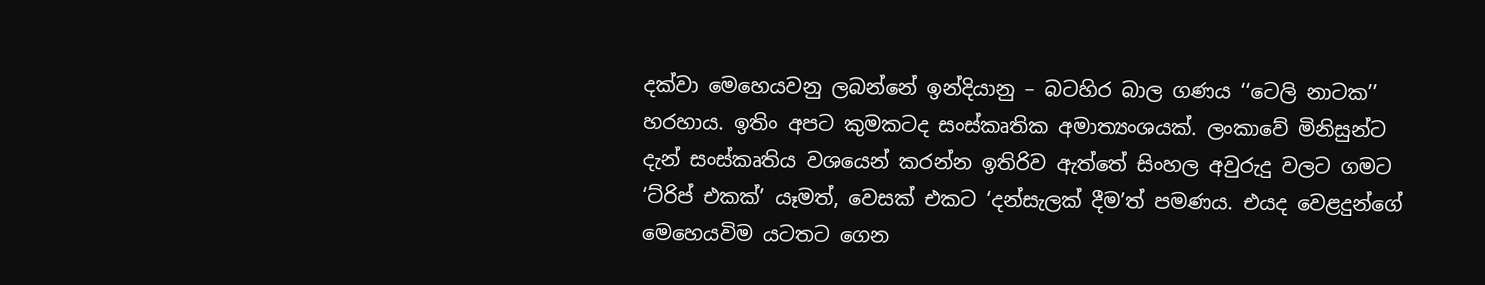දක්වා මෙහෙයවනු ලබන්නේ ඉන්දියානු – බටහිර බාල ගණය ‘‘ටෙලි නාටක’’ හරහාය. ඉතිං අපට කුමකටද සංස්කෘතික අමාත්‍යංශයක්. ලංකාවේ මිනිසුන්ට දැන් සංස්කෘතිය වශයෙන් කරන්න ඉතිරිව ඇත්තේ සිංහල අවුරුදු වලට ගමට ‘ට්රිප් එකක්’ යෑමත්, වෙසක් එකට ‘දන්සැලක් දීම’ත් පමණය. එයද වෙළදුන්ගේ මෙහෙයවිම යටතට ගෙන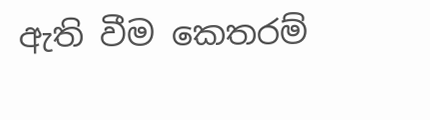ඇති වීම කෙතරම්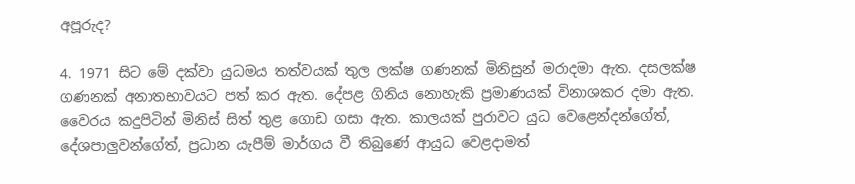අපූරුද?

4. 1971 සිට මේ දක්වා යුධමය තත්වයක් තුල ලක්ෂ ගණනක් මිනිසුන් මරාදමා ඇත. දසලක්ෂ ගණනක් අනාතභාවයට පත් කර ඇත. දේපළ ගිනිය නොහැකි ප්‍රමාණයක් විනාශකර දමා ඇත. වෛරය කදුපිටින් මිනිස් සිත් තුළ ගොඩ ගසා ඇත. කාලයක් පුරාවට යුධ වෙළෙන්දන්ගේත්, දේශපාලුවන්ගේත්, ප්‍රධාන යැපීම් මාර්ගය වී තිබුණේ ආයුධ වෙළදාමත්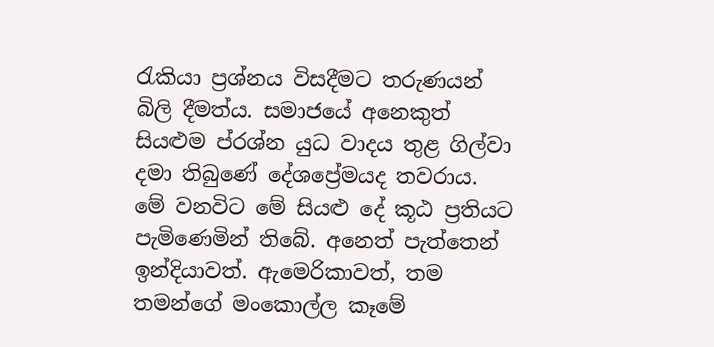රැකියා ප්‍රශ්නය විසදීමට තරුණයන් බිලි දීමත්ය. සමාජයේ අනෙකුත් සියළුම ප්රශ්න යුධ වාදය තුළ ගිල්වා දමා තිබුණේ දේශප්‍රේමයද තවරාය. මේ වනවිට මේ සියළු දේ කූඨ ප්‍රතියට පැමිණෙමින් තිබේ. අනෙත් පැත්තෙන් ඉන්දියාවත්. ඇමෙරිකාවත්, තම තමන්ගේ මංකොල්ල කෑමේ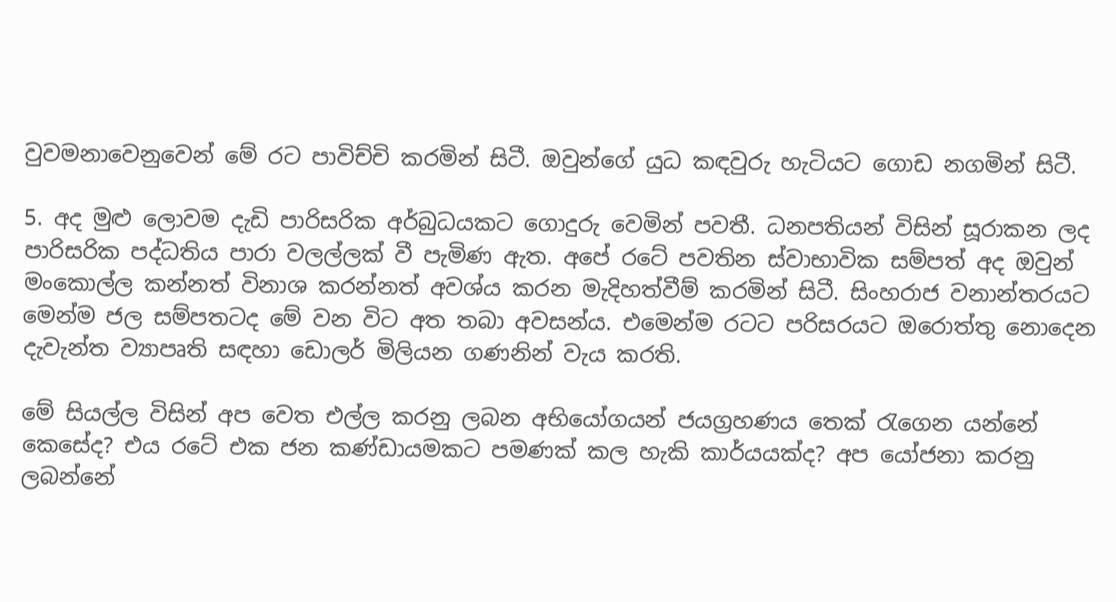වුවමනාවෙනුවෙන් මේ රට පාවිච්චි කරමින් සිටී. ඔවුන්ගේ යුධ කඳවුරු හැටියට ගොඩ නගමින් සිටී.

5. අද මුළු ලොවම දැඩි පාරිසරික අර්බුධයකට ගොදුරු වෙමින් පවතී. ධනපතියන් විසින් සූරාකන ලද පාරිසරික පද්ධතිය පාරා වලල්ලක් වී පැමිණ ඇත. අපේ රටේ පවතින ස්වාභාවික සම්පත් අද ඔවුන් මංකොල්ල කන්නත් විනාශ කරන්නත් අවශ්ය කරන මැදිහත්වීම් කරමින් සිටී. සිංහරාජ වනාන්තරයට මෙන්ම ජල සම්පතටද මේ වන විට අත තබා අවසන්ය. එමෙන්ම රටට පරිසරයට ඔරොත්තු නොදෙන දැවැන්ත ව්‍යාපෘති සඳහා ඩොලර් මිලියන ගණනින් වැය කරති.

මේ සියල්ල විසින් අප වෙත එල්ල කරනු ලබන අභියෝගයන් ජයග්‍රහණය තෙක් රැගෙන යන්නේ කෙසේද? එය රටේ එක ජන කණ්ඩායමකට පමණක් කල හැකි කාර්යයක්ද? අප යෝජනා කරනු ලබන්නේ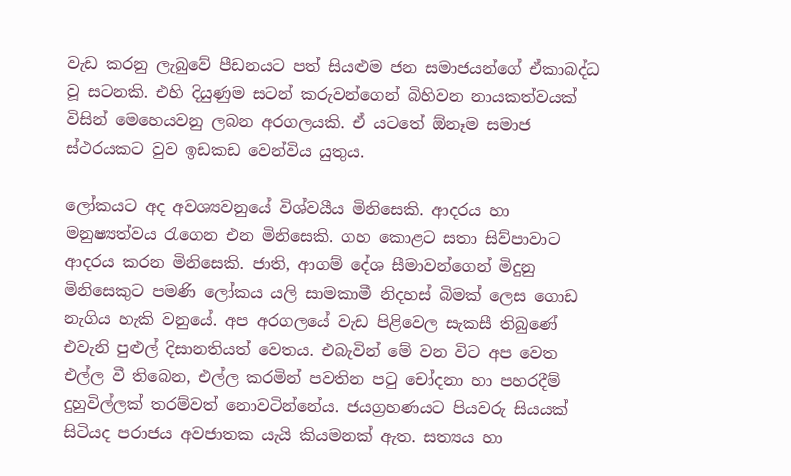වැඩ කරනු ලැබුවේ පීඩනයට පත් සියළුම ජන සමාජයන්ගේ ඒකාබද්ධ වූ සටනකි. එහි දියුණුම සටන් කරුවන්ගෙන් බිහිවන නායකත්වයක් විසින් මෙහෙයවනු ලබන අරගලයකි. ඒ යටතේ ඕනෑම සමාජ ස්ථරයකට වුව ඉඩකඩ වෙන්විය යුතුය.

ලෝකයට අද අවශ්‍යවනුයේ විශ්වයීය මිනිසෙකි. ආදරය හා මනුෂ්‍යත්වය රැගෙන එන මිනිසෙකි. ගහ කොළට සතා සිව්පාවාට ආදරය කරන මිනිසෙකි. ජාති, ආගම් දේශ සීමාවන්ගෙන් මිදුනු මිනිසෙකුට පමණි ලෝකය යලි සාමකාමී නිදහස් බිමක් ලෙස ගොඩ නැගිය හැකි වනුයේ. අප අරගලයේ වැඩ පිළිවෙල සැකසී තිබුණේ එවැනි පුළුල් දිසානතියත් වෙතය. එබැවින් මේ වන විට අප වෙත එල්ල වී තිබෙන, එල්ල කරමින් පවතින පටු චෝදනා හා පහරදීම් දුහුවිල්ලක් තරම්වත් නොවටින්නේය. ජයග්‍රහණයට පියවරු සියයක් සිටියද පරාජය අවජාතක යැයි කියමනක් ඇත. සත්‍යය හා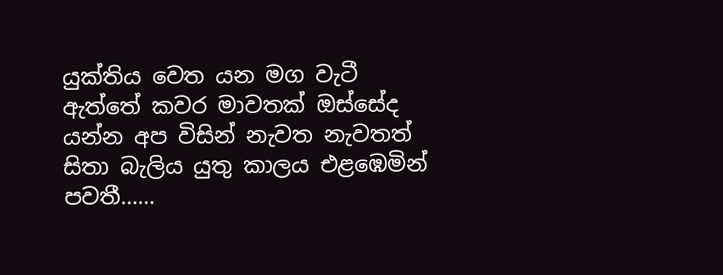යුක්තිය වෙත යන මග වැටී ඇත්තේ කවර මාවතක් ඔස්සේද යන්න අප විසින් නැවත නැවතත් සිතා බැලිය යුතු කාලය එළඹෙමින් පවතී……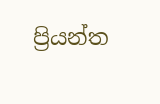ප්‍රියන්ත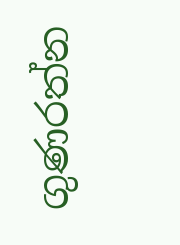ගුණරත්න